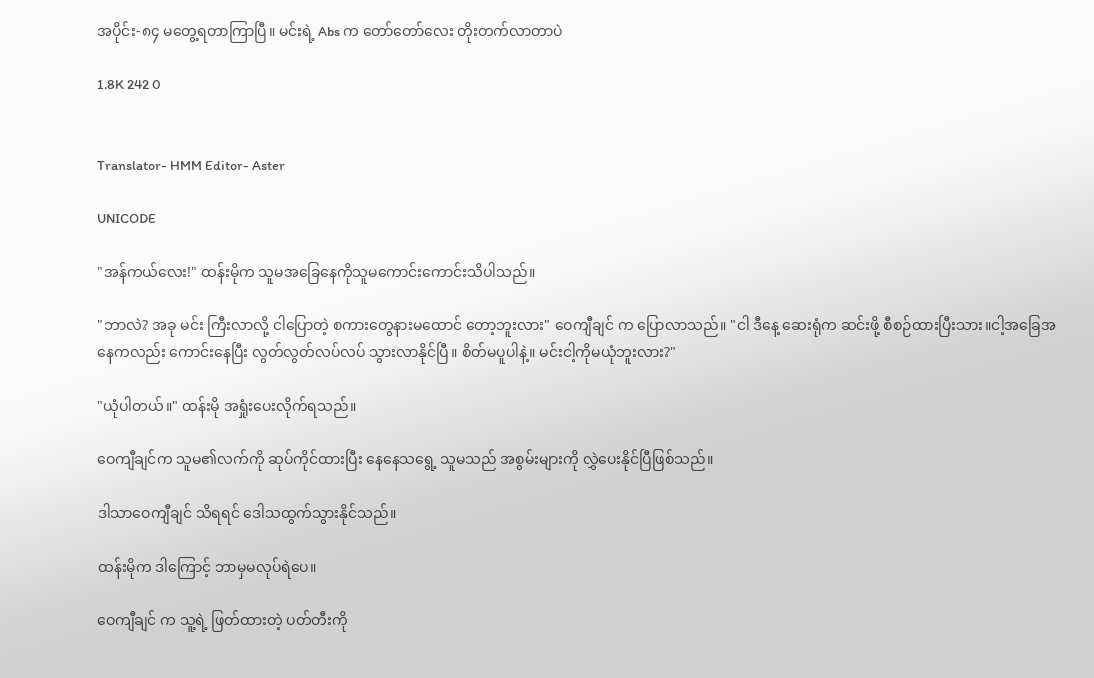အပိုင်း-၈၄ မတွေ့ရတာကြာပြီ။ မင်းရဲ့ Abs က တော်တော်လေး တိုးတက်လာတာပဲ

1.8K 242 0


Translator- HMM Editor- Aster

UNICODE

"အန်ကယ်လေး!" ထန်းမိုက သူမအခြေနေကိုသူမကောင်းကောင်းသိပါသည်။

"ဘာလဲ? အခု မင်း ကြီးလာလို့ ငါပြောတဲ့ စကားတွေနားမထောင် တော့ဘူးလား" ဝေကျီချင် က ပြောလာသည်။ "ငါ ဒီနေ့ ဆေးရုံက ဆင်းဖို့ စီစဉ်ထားပြီးသား။ငါ့အခြေအနေကလည်း ကောင်းနေပြီး လွတ်လွတ်လပ်လပ် သွားလာနိုင်ပြီ။ စိတ်မပူပါနဲ့။ မင်းငါ့ကိုမယုံဘူးလား?"

"ယုံပါတယ်။" ထန်းမို အရှုံးပေးလိုက်ရသည်။

ဝေကျီချင်က သူမ၏လက်ကို ဆုပ်ကိုင်ထားပြီး နေနေသရွေ့ သူမသည် အစွမ်းများကို လွှဲပေးနိုင်ပြီဖြစ်သည်။

ဒါသာဝေကျီချင် သိရရင် ဒေါသထွက်သွားနိုင်သည်။

ထန်းမိုက ဒါကြောင့် ဘာမှမလုပ်ရဲ‌ပေ။

ဝေကျီချင် က သူ့ရဲ့ ဖြတ်ထားတဲ့ ပတ်တီးကို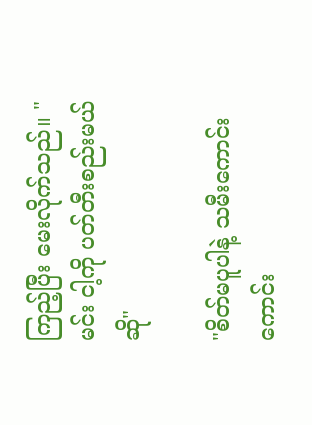ကြည့်ပြီး မေးလိုက်သည်။ "မင်း ငါ့ကို ပတ်တီးစည်းမယ်ဆို"

"စိတ်မပူပါနဲ့ သမီးကောင်းကောင်း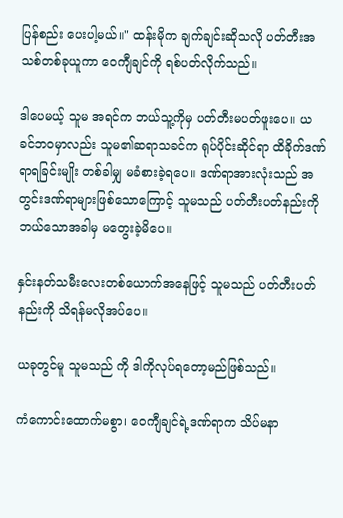ပြန်စည်း‌ ပေးပါ့မယ်။" ထန်းမိုက ချက်ချင်းဆိုသလို ပတ်တီးအသစ်တစ်ခုယူကာ ဝေကျီချင်ကို ရစ်ပတ်လိုက်သည်။

ဒါပေမယ့် သူမ အရင်က ဘယ်သူ့ကိုမှ ပတ်တီးမပတ်ဖူး‌ပေ။ ယခင်ဘဝမှာလည်း သူမ၏ဆရာသခင်က ရုပ်ပိုင်းဆိုင်ရာ ထိခိုက်ဒဏ်ရာရခြင်းမျိုး တစ်ခါမျှ မခံစားခဲ့ရပေ။ ဒဏ်ရာအားလုံးသည် အတွင်းဒဏ်ရာများဖြစ်သောကြောင့် သူမသည် ပတ်တီးပတ်နည်းကို ဘယ်သောအခါမှ မတွေးခဲ့မိပေ။

နှင်းနတ်သမီးလေးတစ်ယောက်အနေဖြင့် သူမသည် ပတ်တီးပတ်နည်းကို သိရန်မလိုအပ်ပေ။

ယခုတွင်မူ သူမသည် ကို ဒါကိုလုပ်ရတော့မည်ဖြစ်သည်။

ကံကောင်းထောက်မစွာ၊‌ ဝေကျီချင်ရဲ့ဒဏ်ရာက သိပ်မနာ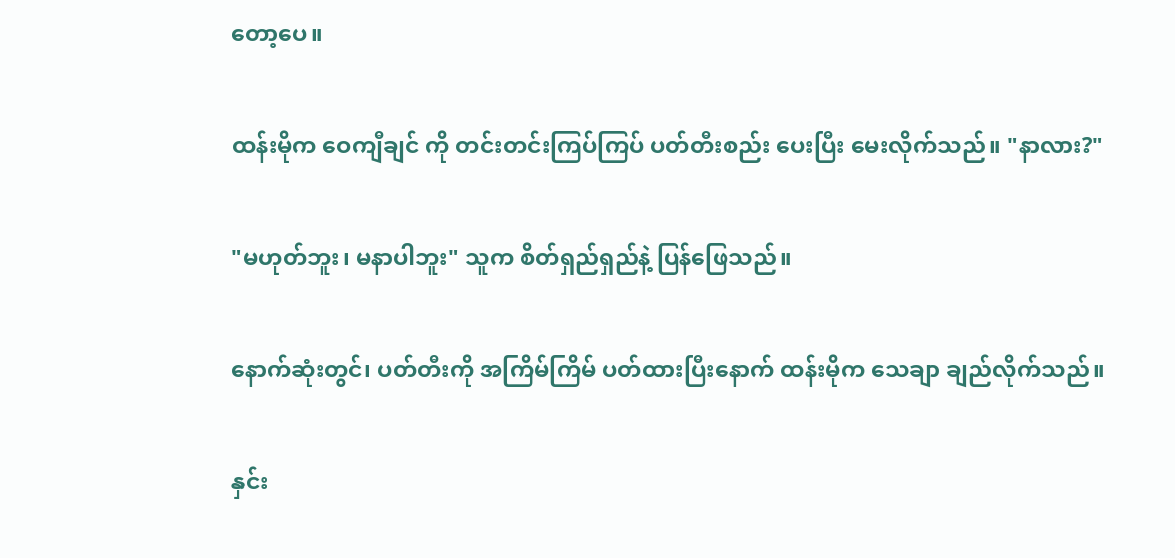တော့‌ပေ။

ထန်းမိုက ဝေကျီချင် ကို တင်းတင်းကြပ်ကြပ် ပတ်တီးစည်း‌ ပေးပြီး မေးလိုက်သည်။ "နာလား?"

"မဟုတ်ဘူး၊ မနာပါဘူး" သူက စိတ်ရှည်ရှည်နဲ့ ပြန်ဖြေသည်။

နောက်ဆုံးတွင်၊ ပတ်တီးကို အကြိမ်ကြိမ် ပတ်ထားပြီးနောက် ထန်းမိုက သေချာ ချည်လိုက်သည်။

နှင်း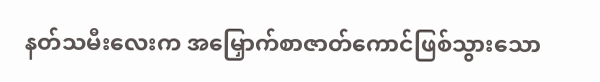နတ်သမီးလေးက အမြှောက်စာဇာတ်ကောင်ဖြစ်သွားသော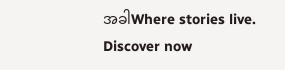အခါWhere stories live. Discover now